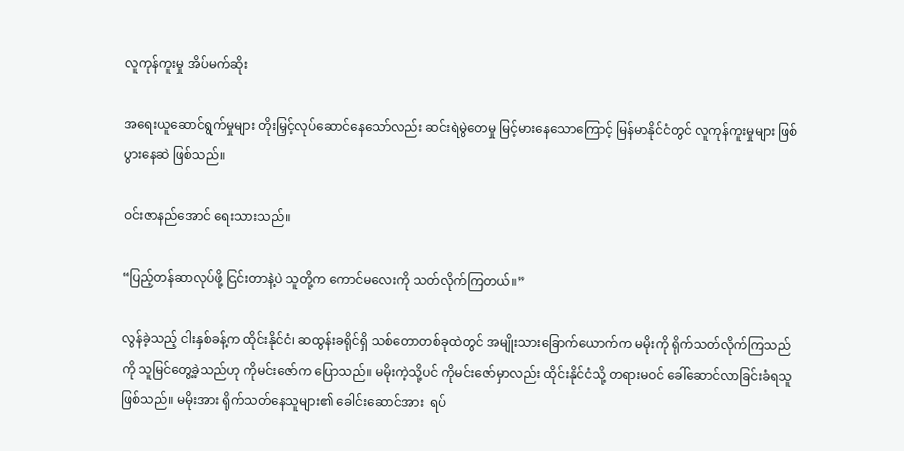လူကုန်ကူးမှု အိပ်မက်ဆိုး

အရေးယူဆောင်ရွက်မှုများ တိုးမြှင့်လုပ်ဆောင်နေသော်လည်း ဆင်းရဲမွဲတေမှု မြင့်မားနေသောကြောင့် မြန်မာနိုင်ငံတွင် လူကုန်ကူးမှုများ ဖြစ်ပွားနေဆဲ ဖြစ်သည်။

ဝင်းဇာနည်အောင် ရေးသားသည်။

“ပြည့်တန်ဆာလုပ်ဖို့ ငြင်းတာနဲ့ပဲ သူတို့က ကောင်မလေးကို သတ်လိုက်ကြတယ်။”

လွန်ခဲ့သည့် ငါးနှစ်ခန့်က ထိုင်းနိုင်ငံ၊ ဆထွန်းခရိုင်ရှိ သစ်တောတစ်ခုထဲတွင် အမျိုးသားခြောက်ယောက်က မမိုးကို ရိုက်သတ်လိုက်ကြသည်ကို သူမြင်တွေ့ခဲ့သည်ဟု ကိုမင်းဇော်က ပြောသည်။ မမိုးကဲ့သို့ပင် ကိုမင်းဇော်မှာလည်း ထိုင်းနိုင်ငံသို့ တရားမဝင် ခေါ်ဆောင်လာခြင်းခံရသူ ဖြစ်သည်။ မမိုးအား ရိုက်သတ်နေသူများ၏ ခေါင်းဆောင်အား  ရပ်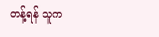တန့်ရန် သူက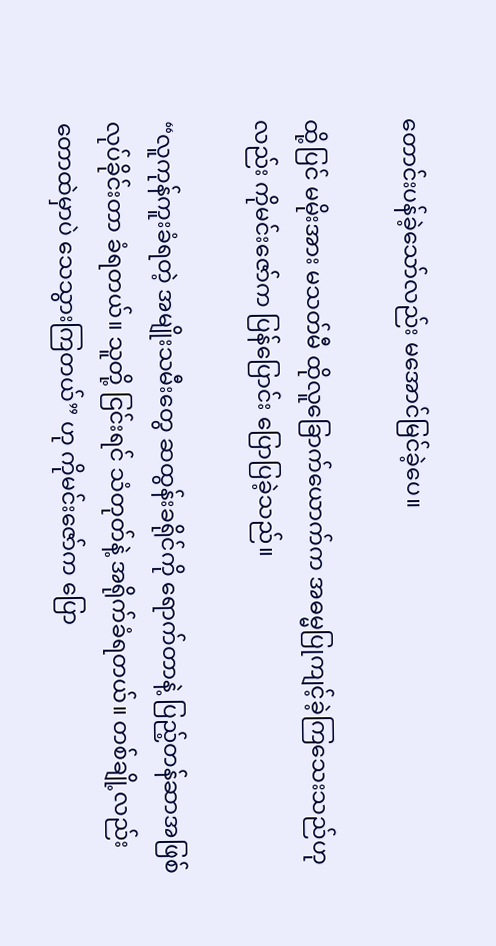တောင်းပန်ခဲ့သော်လည်း မအောင်မြင်ခဲ့ပေ။

ထို့ပြင် မမိုးအား မသတ်မီ ထိုလူခြောက်ယောက်က အဓမ္မပြုကျင့်ခဲ့ကြသေးသည်ဟုလည်း ကိုမင်းဇော်က ပြန်ပြောင်း ပြောပြခဲ့သည်။

“လူကုန်ကူးခံရတဲ့ အမျိုးသမီးတွေ ဆထွန်းခရိုင်ကို ရောက်တာနဲ့ ပြည့်တန်ဆာအဖြစ် လုပ်ခိုင်းတာ ခံရတယ်။ သူတို့ ငြင်းရင် သံတုတ်နဲ့ အရိုက်ခံရတယ်။ တစ်ချို့လည်း တောထဲမှာပဲ သေသွားကြတယ်” ဟု ကိုမင်းဇော်က ပြော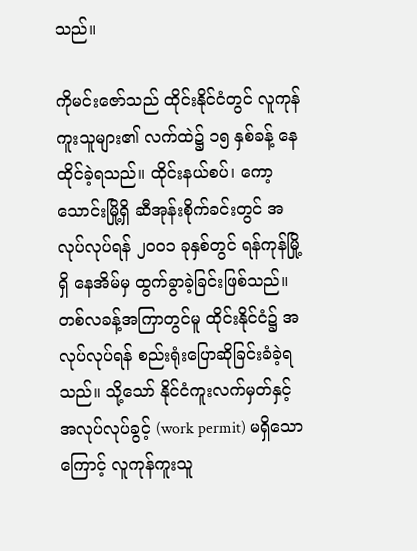သည်။

ကိုမင်းဇော်သည် ထိုင်းနိုင်ငံတွင် လူကုန်ကူးသူများ၏ လက်ထဲ၌ ၁၅ နှစ်ခန့် နေထိုင်ခဲ့ရသည်။ ထိုင်းနယ်စပ်၊ ကော့သောင်းမြို့ရှိ ဆီအုန်းစိုက်ခင်းတွင် အလုပ်လုပ်ရန် ၂၀၀၁ ခုနှစ်တွင် ရန်ကုန်မြို့ရှိ နေအိမ်မှ ထွက်ခွာခဲ့ခြင်းဖြစ်သည်။ တစ်လခန့်အကြာတွင်မူ ထိုင်းနိုင်ငံ၌ အလုပ်လုပ်ရန် စည်းရုံးပြောဆိုခြင်းခံခဲ့ရသည်။ သို့သော် နိုင်ငံကူးလက်မှတ်နှင့် အလုပ်လုပ်ခွင့် (work permit) မရှိသောကြောင့် လူကုန်ကူးသူ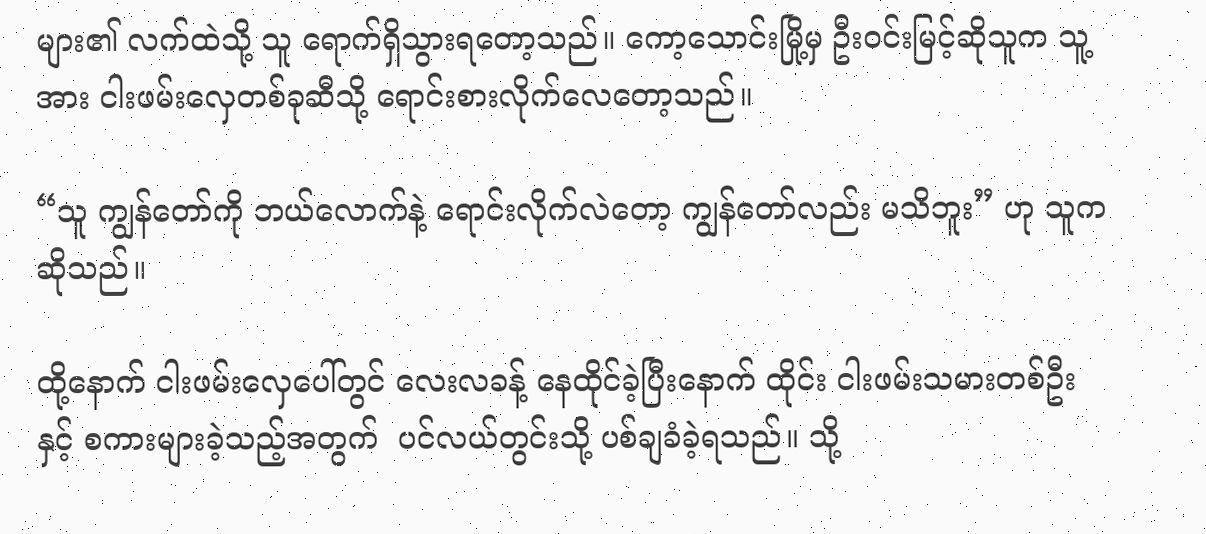များ၏ လက်ထဲသို့ သူ ရောက်ရှိသွားရတော့သည်။ ကော့သောင်းမြို့မှ ဦးဝင်းမြင့်ဆိုသူက သူ့အား ငါးဖမ်းလှေတစ်ခုဆီသို့ ရောင်းစားလိုက်လေတော့သည်။

“သူ ကျွန်တော်ကို ဘယ်လောက်နဲ့ ရောင်းလိုက်လဲတော့ ကျွန်တော်လည်း မသိဘူး” ဟု သူက ဆိုသည်။

ထို့နောက် ငါးဖမ်းလှေပေါ်တွင် လေးလခန့် နေထိုင်ခဲ့ပြီးနောက် ထိုင်း ငါးဖမ်းသမားတစ်ဦးနှင့် စကားများခဲ့သည့်အတွက်  ပင်လယ်တွင်းသို့ ပစ်ချခံခဲ့ရသည်။ သို့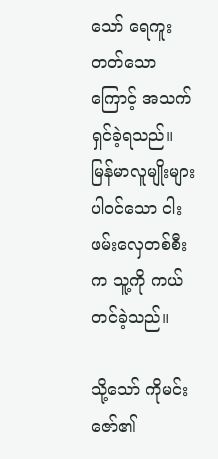သော် ရေကူးတတ်သောကြောင့် အသက်ရှင်ခဲ့ရသည်။ မြန်မာလူမျိုးများ ပါဝင်သော ငါးဖမ်းလှေတစ်စီးက သူ့ကို ကယ်တင်ခဲ့သည်။

သို့သော် ကိုမင်းဇော်၏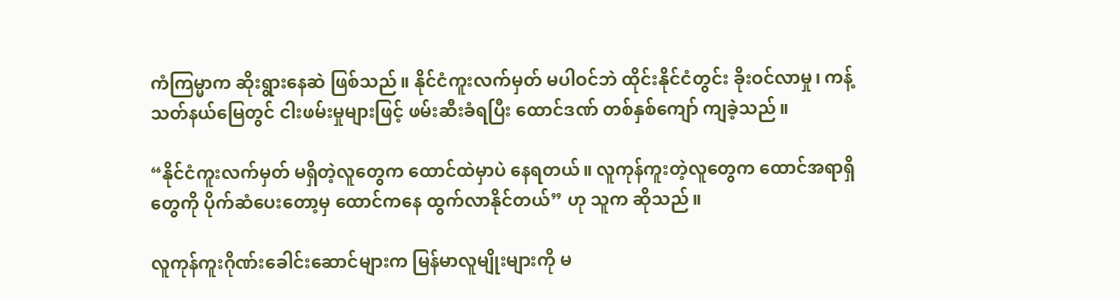ကံကြမ္မာက ဆိုးရွားနေဆဲ ဖြစ်သည်။ နိုင်ငံကူးလက်မှတ် မပါဝင်ဘဲ ထိုင်းနိုင်ငံတွင်း ခိုးဝင်လာမှု၊ ကန့်သတ်နယ်မြေတွင် ငါးဖမ်းမှုများဖြင့် ဖမ်းဆီးခံရပြီး ထောင်ဒဏ် တစ်နှစ်ကျော် ကျခဲ့သည်။

“နိုင်ငံကူးလက်မှတ် မရှိတဲ့လူတွေက ထောင်ထဲမှာပဲ နေရတယ်။ လူကုန်ကူးတဲ့လူတွေက ထောင်အရာရှိတွေကို ပိုက်ဆံပေးတော့မှ ထောင်ကနေ ထွက်လာနိုင်တယ်” ဟု သူက ဆိုသည်။

လူကုန်ကူးဂိုဏ်းခေါင်းဆောင်များက မြန်မာလူမျိုးများကို မ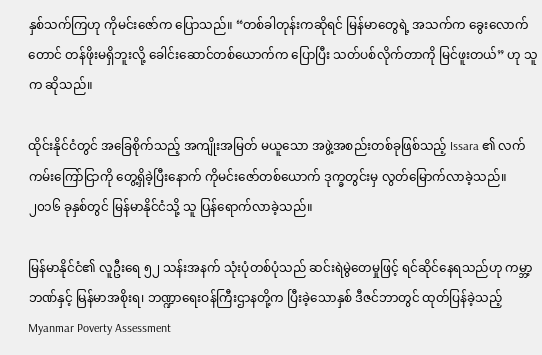နှစ်သက်ကြဟု ကိုမင်းဇော်က ပြောသည်။ “တစ်ခါတုန်းကဆိုရင် မြန်မာတွေရဲ့ အသက်က ခွေးလောက်တောင် တန်ဖိုးမရှိဘူးလို့ ခေါင်းဆောင်တစ်ယောက်က ပြောပြီး သတ်ပစ်လိုက်တာကို မြင်ဖူးတယ်” ဟု သူက ဆိုသည်။

ထိုင်းနိုင်ငံတွင် အခြေစိုက်သည့် အကျိုးအမြတ် မယူသော အဖွဲ့အစည်းတစ်ခုဖြစ်သည့် Issara ၏ လက်ကမ်းကြော်ငြာကို တွေ့ရှိခဲ့ပြီးနောက် ကိုမင်းဇော်တစ်ယောက် ဒုက္ခတွင်းမှ လွတ်မြောက်လာခဲ့သည်။ ၂၀၁၆ ခုနှစ်တွင် မြန်မာနိုင်ငံသို့ သူ ပြန်ရောက်လာခဲ့သည်။

မြန်မာနိုင်ငံ၏ လူဦးရေ ၅၂ သန်းအနက် သုံးပုံတစ်ပုံသည် ဆင်းရဲမွဲတေမှုဖြင့် ရင်ဆိုင်နေရသည်ဟု ကမ္ဘာ့ဘဏ်နှင့် မြန်မာအစိုးရ၊ ဘဏ္ဍာရေးဝန်ကြီးဌာနတို့က ပြီးခဲ့သောနှစ် ဒီဇင်ဘာတွင် ထုတ်ပြန်ခဲ့သည့် Myanmar Poverty Assessment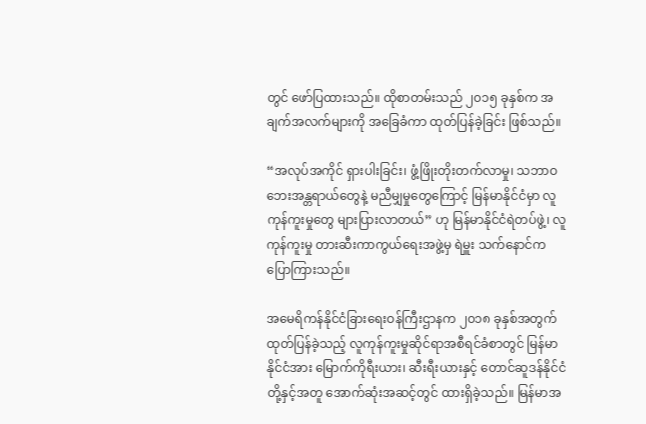တွင် ဖော်ပြထားသည်။ ထိုစာတမ်းသည် ၂၀၁၅ ခုနှစ်က အချက်အလက်များကို အခြေခံကာ ထုတ်ပြန်ခဲ့ခြင်း ဖြစ်သည်။

“အလုပ်အကိုင် ရှားပါးခြင်း၊ ဖွံ့ဖြိုးတိုးတက်လာမှု၊ သဘာဝဘေးအန္တရာယ်တွေနဲ့ မညီမျှမှုတွေကြောင့် မြန်မာနိုင်ငံမှာ လူကုန်ကူးမှုတွေ များပြားလာတယ်” ဟု မြန်မာနိုင်ငံရဲတပ်ဖွဲ့၊ လူကုန်ကူးမှု တားဆီးကာကွယ်ရေးအဖွဲ့မှ ရဲမှူး သက်နောင်က ပြောကြားသည်။

အမေရိကန်နိုင်ငံခြားရေးဝန်ကြီးဌာနက ၂၀၁၈ ခုနှစ်အတွက် ထုတ်ပြန်ခဲ့သည့် လူကုန်ကူးမှုဆိုင်ရာအစီရင်ခံစာတွင် မြန်မာနိုင်ငံအား မြောက်ကိုရီးယား၊ ဆီးရီးယားနှင့် တောင်ဆူဒန်နိုင်ငံတို့နှင့်အတူ အောက်ဆုံးအဆင့်တွင် ထားရှိခဲ့သည်။ မြန်မာအ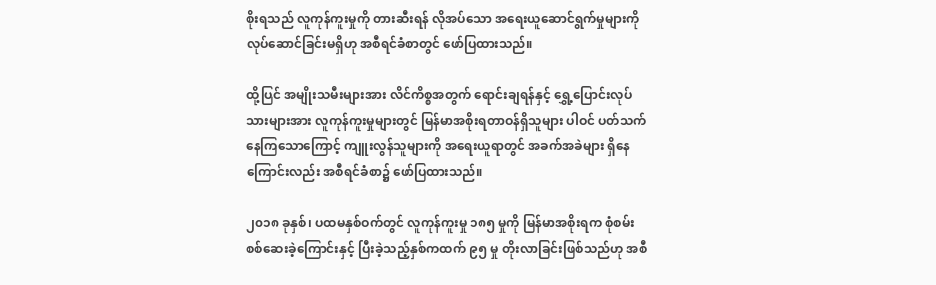စိုးရသည် လူကုန်ကူးမှုကို တားဆီးရန် လိုအပ်သော အရေးယူဆောင်ရွက်မှုများကို လုပ်ဆောင်ခြင်းမရှိဟု အစီရင်ခံစာတွင် ဖော်ပြထားသည်။

ထို့ပြင် အမျိုးသမီးများအား လိင်ကိစ္စအတွက် ရောင်းချရန်နှင့် ရွှေ့ပြောင်းလုပ်သားများအား လူကုန်ကူးမှုများတွင် မြန်မာအစိုးရတာဝန်ရှိသူများ ပါဝင် ပတ်သက်နေကြသောကြောင့် ကျူးလွန်သူများကို အရေးယူရာတွင် အခက်အခဲများ ရှိနေကြောင်းလည်း အစီရင်ခံစာ၌ ဖော်ပြထားသည်။

၂၀၁၈ ခုနှစ်၊ ပထမနှစ်ဝက်တွင် လူကုန်ကူးမှု ၁၈၅ မှုကို မြန်မာအစိုးရက စုံစမ်းစစ်ဆေးခဲ့ကြောင်းနှင့် ပြီးခဲ့သည့်နှစ်ကထက် ၉၅ မှု တိုးလာခြင်းဖြစ်သည်ဟု အစီ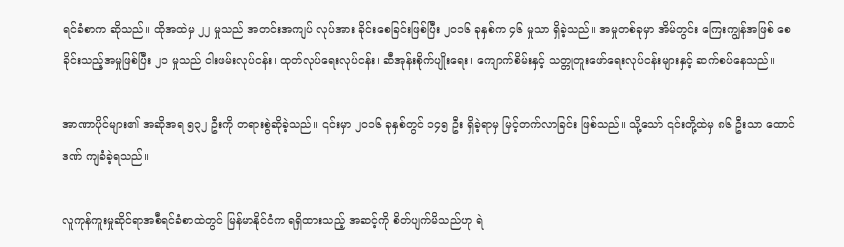ရင်ခံစာက ဆိုသည်။ ထိုအထဲမှ ၂၂ မှုသည် အတင်းအကျပ် လုပ်အား ခိုင်းစေခြင်းဖြစ်ပြီး ၂၀၁၆ ခုနှစ်က ၄၆ မှုသာ ရှိခဲ့သည်။ အမှုတစ်ခုမှာ အိမ်တွင်း ကြေးကျွန်အဖြစ် စေခိုင်းသည့်အမှုဖြစ်ပြီး ၂၁ မှုသည် ငါးဖမ်းလုပ်ငန်း၊ ထုတ်လုပ်ရေးလုပ်ငန်း၊ ဆီအုန်းစိုက်ပျိုးရေး၊ ကျောက်စိမ်းနှင့် သတ္တုတူးဖော်ရေးလုပ်ငန်းများနှင့် ဆက်စပ်နေသည်။

အာဏာပိုင်များ၏ အဆိုအရ ၅၃၂ ဦးကို တရားစွဲဆိုခဲ့သည်။ ၎င်းမှာ ၂၀၁၆ ခုနှစ်တွင် ၁၄၅ ဦး ရှိခဲ့ရာမှ မြင့်တက်လာခြင်း ဖြစ်သည်။ သို့သော် ၎င်းတို့ထဲမှ ၈၆ ဦးသာ ထောင်ဒဏ် ကျခံခဲ့ရသည်။

လူကုန်ကူးမှုဆိုင်ရာအစီရင်ခံစာထဲတွင် မြန်မာနိုင်ငံက ရရှိထားသည့် အဆင့်ကို စိတ်ပျက်မိသည်ဟု ရဲ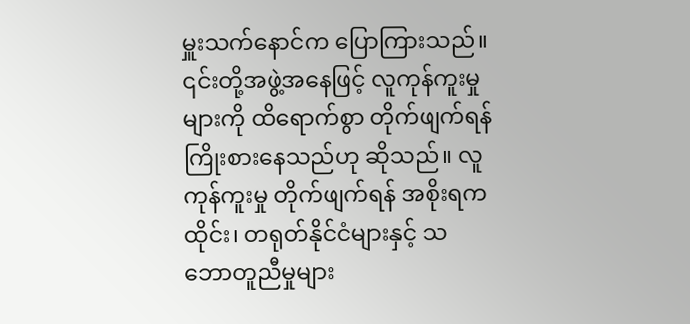မှူးသက်နောင်က ပြောကြားသည်။ ၎င်းတို့အဖွဲ့အနေဖြင့် လူကုန်ကူးမှုများကို ထိရောက်စွာ တိုက်ဖျက်ရန် ကြိုးစားနေသည်ဟု ဆိုသည်။ လူကုန်ကူးမှု တိုက်ဖျက်ရန် အစိုးရက ထိုင်း၊ တရုတ်နိုင်ငံများနှင့် သဘောတူညီမှုများ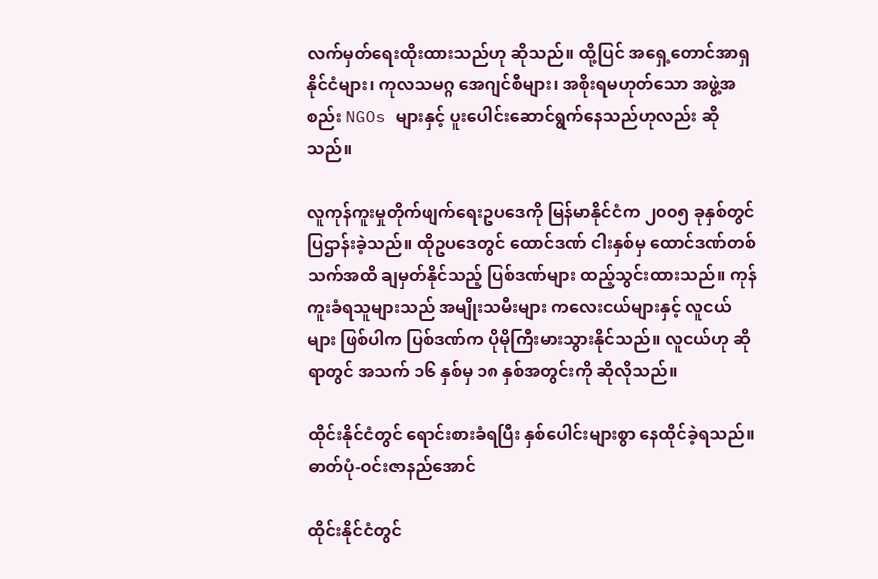လက်မှတ်ရေးထိုးထားသည်ဟု ဆိုသည်။ ထို့ပြင် အရှေ့တောင်အာရှနိုင်ငံများ၊ ကုလသမဂ္ဂ အေဂျင်စီများ၊ အစိုးရမဟုတ်သော အဖွဲ့အစည်း NGOs များနှင့် ပူးပေါင်းဆောင်ရွက်နေသည်ဟုလည်း ဆိုသည်။

လူကုန်ကူးမှုတိုက်ဖျက်ရေးဥပဒေကို မြန်မာနိုင်ငံက ၂၀၀၅ ခုနှစ်တွင် ပြဌာန်းခဲ့သည်။ ထိုဥပဒေတွင် ထောင်ဒဏ် ငါးနှစ်မှ ထောင်ဒဏ်တစ်သက်အထိ ချမှတ်နိုင်သည့် ပြစ်ဒဏ်များ ထည့်သွင်းထားသည်။ ကုန်ကူးခံရသူများသည် အမျိုးသမီးများ ကလေးငယ်များနှင့် လူငယ်များ ဖြစ်ပါက ပြစ်ဒဏ်က ပိုမိုကြီးမားသွားနိုင်သည်။ လူငယ်ဟု ဆိုရာတွင် အသက် ၁၆ နှစ်မှ ၁၈ နှစ်အတွင်းကို ဆိုလိုသည်။

ထိုင်းနိုင်ငံတွင် ရောင်းစားခံရပြီး နှစ်ပေါင်းများစွာ နေထိုင်ခဲ့ရသည်။ ဓာတ်ပုံ-ဝင်းဇာနည်အောင်

ထိုင်းနိုင်ငံတွင်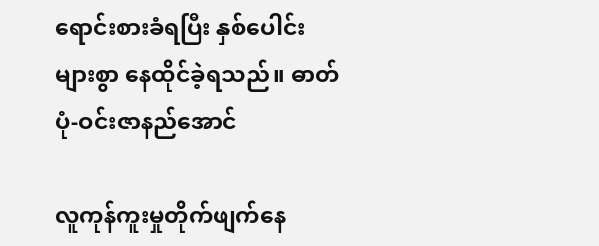ရောင်းစားခံရပြီး နှစ်ပေါင်းများစွာ နေထိုင်ခဲ့ရသည်။ ဓာတ်ပုံ-ဝင်းဇာနည်အောင်

လူကုန်ကူးမှုတိုက်ဖျက်နေ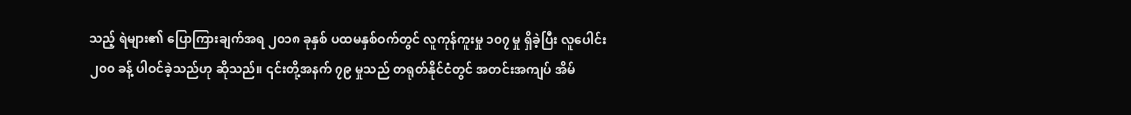သည့် ရဲများ၏ ပြောကြားချက်အရ ၂၀၁၈ ခုနှစ် ပထမနှစ်ဝက်တွင် လူကုန်ကူးမှု ၁၀၇ မှု ရှိခဲ့ပြီး လူပေါင်း ၂၀၀ ခန့် ပါဝင်ခဲ့သည်ဟု ဆိုသည်။ ၎င်းတို့အနက် ၇၉ မှုသည် တရုတ်နိုင်ငံတွင် အတင်းအကျပ် အိမ်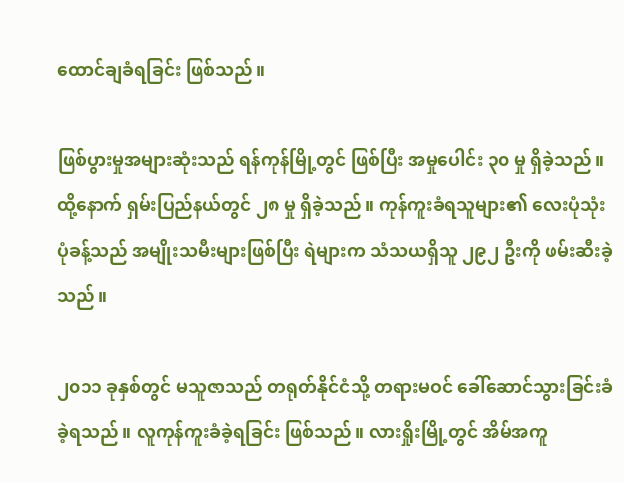ထောင်ချခံရခြင်း ဖြစ်သည်။

ဖြစ်ပွားမှုအများဆုံးသည် ရန်ကုန်မြို့တွင် ဖြစ်ပြီး အမှုပေါင်း ၃၀ မှု ရှိခဲ့သည်။ ထို့နောက် ရှမ်းပြည်နယ်တွင် ၂၈ မှု ရှိခဲ့သည်။ ကုန်ကူးခံရသူများ၏ လေးပုံသုံးပုံခန့်သည် အမျိုးသမီးများဖြစ်ပြီး ရဲများက သံသယရှိသူ ၂၉၂ ဦးကို ဖမ်းဆီးခဲ့သည်။

၂၀၁၁ ခုနှစ်တွင် မသူဇာသည် တရုတ်နိုင်ငံသို့ တရားမဝင် ခေါ်ဆောင်သွားခြင်းခံခဲ့ရသည်။ လူကုန်ကူးခံခဲ့ရခြင်း ဖြစ်သည်။ လားရှိုးမြို့တွင် အိမ်အကူ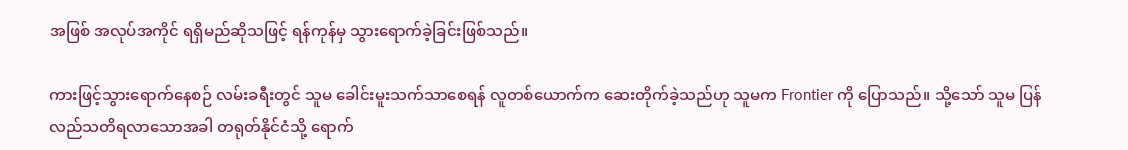အဖြစ် အလုပ်အကိုင် ရရှိမည်ဆိုသဖြင့် ရန်ကုန်မှ သွားရောက်ခဲ့ခြင်းဖြစ်သည်။

ကားဖြင့်သွားရောက်နေစဉ် လမ်းခရီးတွင် သူမ ခေါင်းမူးသက်သာစေရန် လူတစ်ယောက်က ဆေးတိုက်ခဲ့သည်ဟု သူမက Frontier ကို ပြောသည်။ သို့သော် သူမ ပြန်လည်သတိရလာသောအခါ တရုတ်နိုင်ငံသို့ ရောက်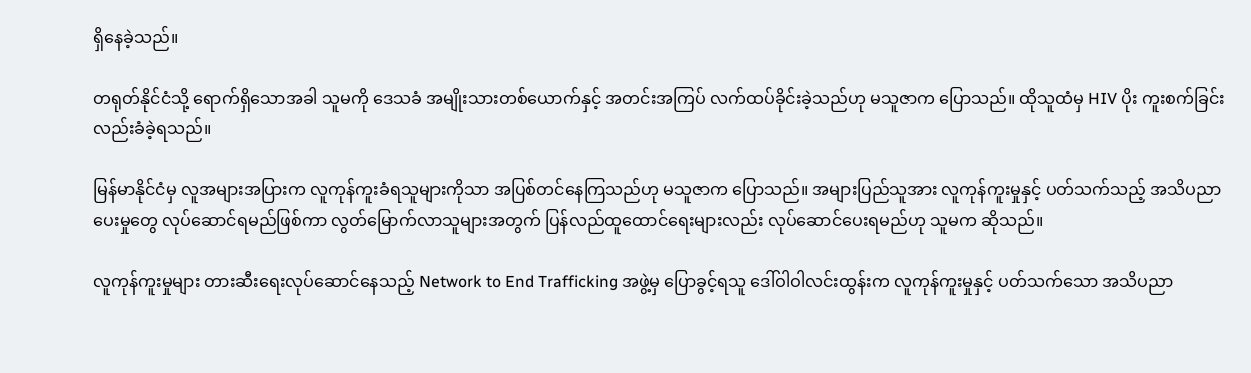ရှိနေခဲ့သည်။

တရုတ်နိုင်ငံသို့ ရောက်ရှိသောအခါ သူမကို ဒေသခံ အမျိုးသားတစ်ယောက်နှင့် အတင်းအကြပ် လက်ထပ်ခိုင်းခဲ့သည်ဟု မသူဇာက ပြောသည်။ ထိုသူထံမှ HIV ပိုး ကူးစက်ခြင်းလည်းခံခဲ့ရသည်။

မြန်မာနိုင်ငံမှ လူအများအပြားက လူကုန်ကူးခံရသူများကိုသာ အပြစ်တင်နေကြသည်ဟု မသူဇာက ပြောသည်။ အများပြည်သူအား လူကုန်ကူးမှုနှင့် ပတ်သက်သည့် အသိပညာပေးမှုတွေ လုပ်ဆောင်ရမည်ဖြစ်ကာ လွတ်မြောက်လာသူများအတွက် ပြန်လည်ထူထောင်ရေးများလည်း လုပ်ဆောင်ပေးရမည်ဟု သူမက ဆိုသည်။

လူကုန်ကူးမှုများ တားဆီးရေးလုပ်ဆောင်နေသည့် Network to End Trafficking အဖွဲ့မှ ပြောခွင့်ရသူ ဒေါ်ဝါဝါလင်းထွန်းက လူကုန်ကူးမှုနှင့် ပတ်သက်သော အသိပညာ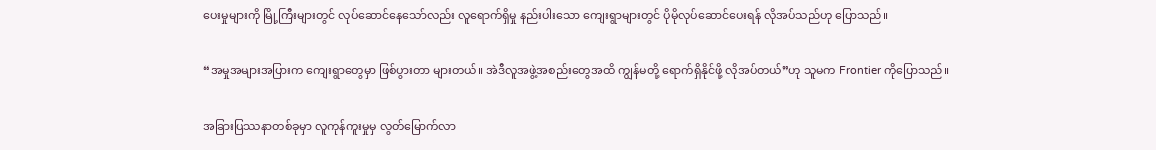ပေးမှုများကို မြို့ကြီးများတွင် လုပ်ဆောင်နေသော်လည်း လူရောက်ရှိမှု နည်းပါးသော ကျေးရွာများတွင် ပိုမိုလုပ်ဆောင်ပေးရန် လိုအပ်သည်ဟု ပြောသည်။

“အမှုအများအပြားက ကျေးရွာတွေမှာ ဖြစ်ပွားတာ များတယ်။ အဲဒီလူအဖွဲ့အစည်းတွေအထိ ကျွန်မတို့ ရောက်ရှိနိုင်ဖို့ လိုအပ်တယ်”ဟု သူမက Frontier ကိုပြောသည်။

အခြားပြဿနာတစ်ခုမှာ လူကုန်ကူးမှုမှ လွတ်မြောက်လာ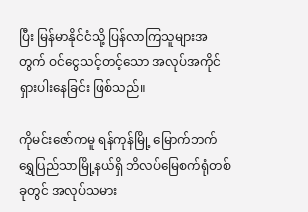ပြီး မြန်မာနိုင်ငံသို့ ပြန်လာကြသူများအတွက် ဝင်ငွေသင့်တင့်သော အလုပ်အကိုင် ရှားပါးနေခြင်း ဖြစ်သည်။

ကိုမင်းဇော်ကမူ ရန်ကုန်မြို့ မြောက်ဘက် ရွှေပြည်သာမြို့နယ်ရှိ ဘိလပ်မြေစက်ရုံတစ်ခုတွင် အလုပ်သမား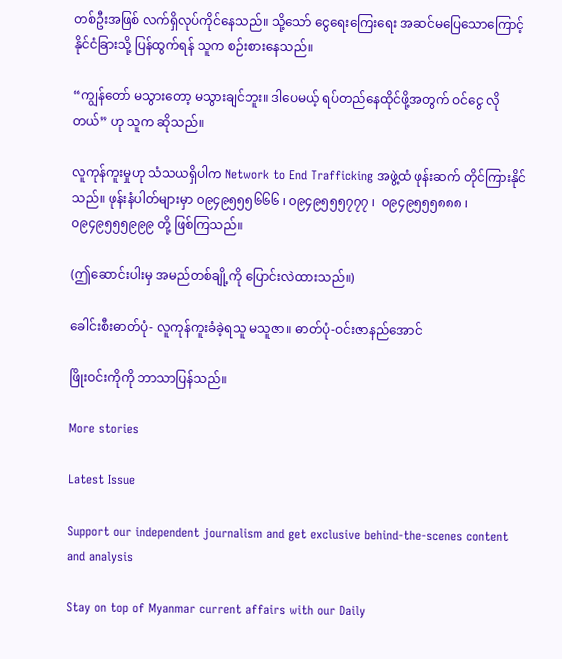တစ်ဦးအဖြစ် လက်ရှိလုပ်ကိုင်နေသည်။ သို့သော် ငွေရေးကြေးရေး အဆင်မပြေသောကြောင့် နိုင်ငံခြားသို့ ပြန်ထွက်ရန် သူက စဉ်းစားနေသည်။

“ကျွန်တော် မသွားတော့ မသွားချင်ဘူး။ ဒါပေမယ့် ရပ်တည်နေထိုင်ဖို့အတွက် ဝင်ငွေ လိုတယ်” ဟု သူက ဆိုသည်။

လူကုန်ကူးမှုဟု သံသယရှိပါက Network to End Trafficking အဖွဲ့ထံ ဖုန်းဆက် တိုင်ကြားနိုင်သည်။ ဖုန်းနံပါတ်များမှာ ၀၉၄၉၅၅၅၆၆၆ ၊ ၀၉၄၉၅၅၅၇၇၇ ၊  ၀၉၄၉၅၅၅၈၈၈ ၊ ၀၉၄၉၅၅၅၉၉၉ တို့ ဖြစ်ကြသည်။

(ဤဆောင်းပါးမှ အမည်တစ်ချို့ကို ပြောင်းလဲထားသည်။)

ခေါင်းစီးဓာတ်ပုံ- လူကုန်ကူးခံခဲ့ရသူ မသူဇာ။ ဓာတ်ပုံ-ဝင်းဇာနည်အောင်

ဖြိုးဝင်းကိုကို ဘာသာပြန်သည်။

More stories

Latest Issue

Support our independent journalism and get exclusive behind-the-scenes content and analysis

Stay on top of Myanmar current affairs with our Daily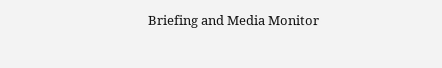Briefing and Media Monitor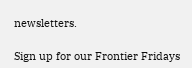newsletters.

Sign up for our Frontier Fridays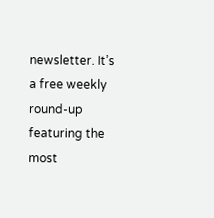newsletter. It’s a free weekly round-up featuring the most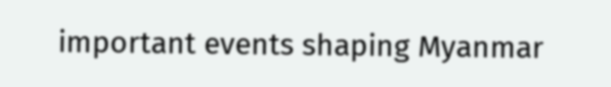important events shaping Myanmar